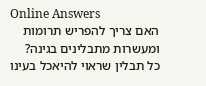Online Answers
האם צריך להפריש תרומות ומעשרות מתבלינים בגינה?
כל תבלין שראוי להיאכל בעינו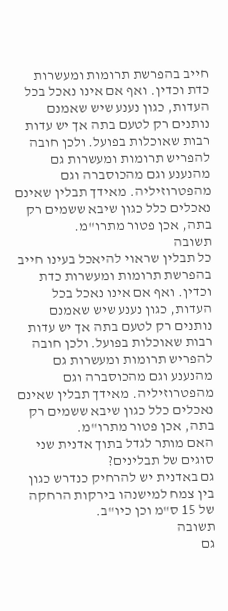חייב בהפרשת תרומות ומעשרות כדת וכדין. ואף אם אינו נאכל בכל העדות, כגון נענע שיש שאמנם נותנים רק לטעם בתה אך יש עדות רבות שאוכלות בפועל. ולכן חובה להפריש תרומות ומעשרות גם מהנענע וגם מהכוסברה וגם מהפטרוזיליה. מאידך תבלין שאינם נאכלים כלל כגון שיבא ששמים רק בתה, אכן פטור מתרו"מ.
תשובה
כל תבלין שראוי להיאכל בעינו חייב בהפרשת תרומות ומעשרות כדת וכדין. ואף אם אינו נאכל בכל העדות, כגון נענע שיש שאמנם נותנים רק לטעם בתה אך יש עדות רבות שאוכלות בפועל. ולכן חובה להפריש תרומות ומעשרות גם מהנענע וגם מהכוסברה וגם מהפטרוזיליה. מאידך תבלין שאינם נאכלים כלל כגון שיבא ששמים רק בתה, אכן פטור מתרו"מ.
האם מותר לגדל בתוך אדנית שני סוגים של תבלינים?
גם באדנית יש להרחיק כנדרש כגון בין צמח למישנהו בירקות הרחקה של 15 ס"מ וכן כיו"ב.
תשובה
גם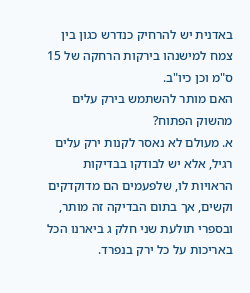באדנית יש להרחיק כנדרש כגון בין צמח למישנהו בירקות הרחקה של 15 ס"מ וכן כיו"ב.
האם מותר להשתמש בירק עלים מהשוק הפתוח?
א. מעולם לא נאסר לקנות ירק עלים רגיל, אלא יש לבודקו בבדיקות הראויות לו, שלפעמים הם מדוקדקים וקשים, אך בתום הבדיקה זה מותר, ובספרי תולעת שני חלק ג ביארנו הכל באריכות על כל ירק בנפרד.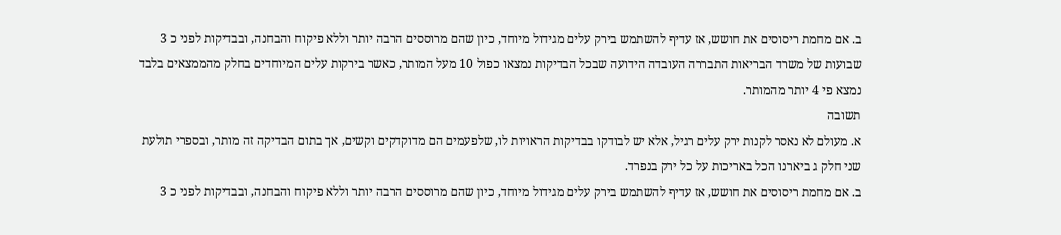ב. אם מחמת ריסוסים את חושש, אז עדיף להשתמש בירק עלים מגידול מיוחד, כיון שהם מרוססים הרבה יותר וללא פיקוח והבחנה, ובבדיקות לפני כ 3 שבועות של משרד הבריאות התבררה העובדה הידועה שבכל הבדיקות נמצאו כפול 10 מעל המותר, כאשר בירקות עלים המיוחדים בחלק מהממצאים בלבד נמצא פי 4 יותר מהמותר.
תשובה
א. מעולם לא נאסר לקנות ירק עלים רגיל, אלא יש לבודקו בבדיקות הראויות לו, שלפעמים הם מדוקדקים וקשים, אך בתום הבדיקה זה מותר, ובספרי תולעת שני חלק ג ביארנו הכל באריכות על כל ירק בנפרד.
ב. אם מחמת ריסוסים את חושש, אז עדיף להשתמש בירק עלים מגידול מיוחד, כיון שהם מרוססים הרבה יותר וללא פיקוח והבחנה, ובבדיקות לפני כ 3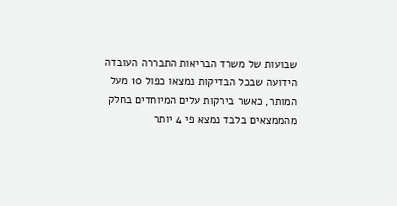שבועות של משרד הבריאות התבררה העובדה הידועה שבכל הבדיקות נמצאו כפול 10 מעל המותר, כאשר בירקות עלים המיוחדים בחלק מהממצאים בלבד נמצא פי 4 יותר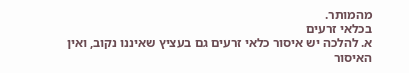מהמותר.
בכלאי זרעים
א. להלכה יש איסור כלאי זרעים גם בעציץ שאיננו נקוב, ואין האיסור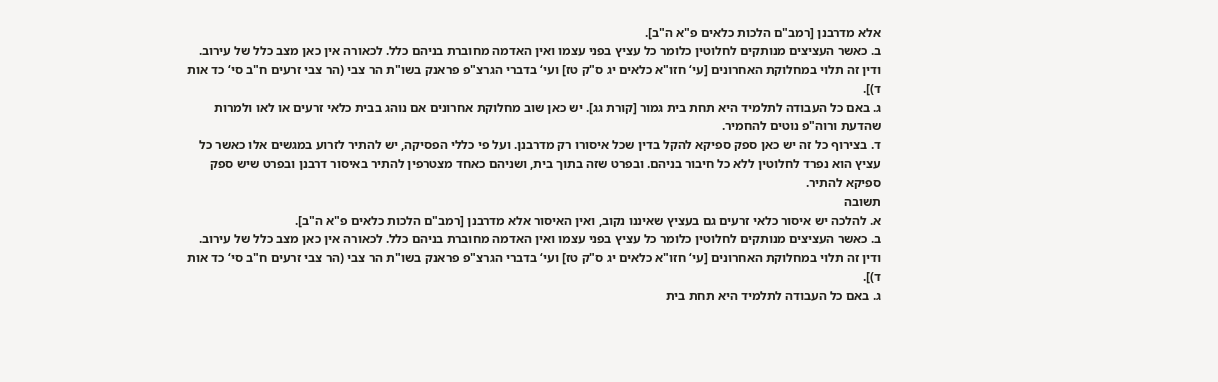אלא מדרבנן [רמב"ם הלכות כלאים פ"א ה"ב].
ב. כאשר העציצים מנותקים לחלוטין כלומר כל עציץ בפני עצמו ואין האדמה מחוברת בניהם כלל. לכאורה אין כאן מצב כלל של עירוב. ודין זה תלוי במחלוקת האחרונים [עי‘ חזו"א כלאים יג ס"ק טז] ועי‘ בדברי הגרצ"פ פראנק בשו"ת הר צבי (הר צבי זרעים ח"ב סי‘ כד אות ד)].
ג. באם כל העבודה לתלמיד היא תחת בית גמור [קורת גג]. יש כאן שוב מחלוקת אחרונים אם נוהג בבית כלאי זרעים או לאו ולמרות שהדעת ורוה"פ נוטים להחמיר.
ד. בצירוף כל זה יש כאן ספק ספיקא להקל בדין שכל איסורו רק מדרבנן. ועל פי כללי הפסיקה, יש להתיר לזרוע במגשים אלו כאשר כל עציץ הוא נפרד לחלוטין ללא כל חיבור בניהם. ובפרט שזה בתוך בית, ושניהם כאחד מצטרפין להתיר באיסור דרבנן ובפרט שיש ספק ספיקא להתיר.
תשובה
א. להלכה יש איסור כלאי זרעים גם בעציץ שאיננו נקוב, ואין האיסור אלא מדרבנן [רמב"ם הלכות כלאים פ"א ה"ב].
ב. כאשר העציצים מנותקים לחלוטין כלומר כל עציץ בפני עצמו ואין האדמה מחוברת בניהם כלל. לכאורה אין כאן מצב כלל של עירוב. ודין זה תלוי במחלוקת האחרונים [עי‘ חזו"א כלאים יג ס"ק טז] ועי‘ בדברי הגרצ"פ פראנק בשו"ת הר צבי (הר צבי זרעים ח"ב סי‘ כד אות ד)].
ג. באם כל העבודה לתלמיד היא תחת בית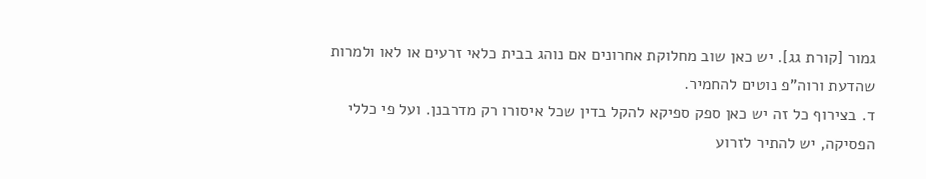גמור [קורת גג]. יש כאן שוב מחלוקת אחרונים אם נוהג בבית כלאי זרעים או לאו ולמרות שהדעת ורוה"פ נוטים להחמיר.
ד. בצירוף כל זה יש כאן ספק ספיקא להקל בדין שכל איסורו רק מדרבנן. ועל פי כללי הפסיקה, יש להתיר לזרוע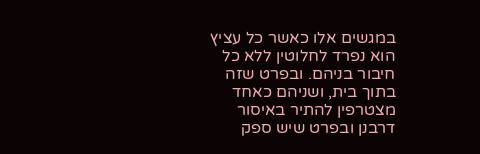במגשים אלו כאשר כל עציץ הוא נפרד לחלוטין ללא כל חיבור בניהם. ובפרט שזה בתוך בית, ושניהם כאחד מצטרפין להתיר באיסור דרבנן ובפרט שיש ספק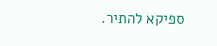ספיקא להתיר.